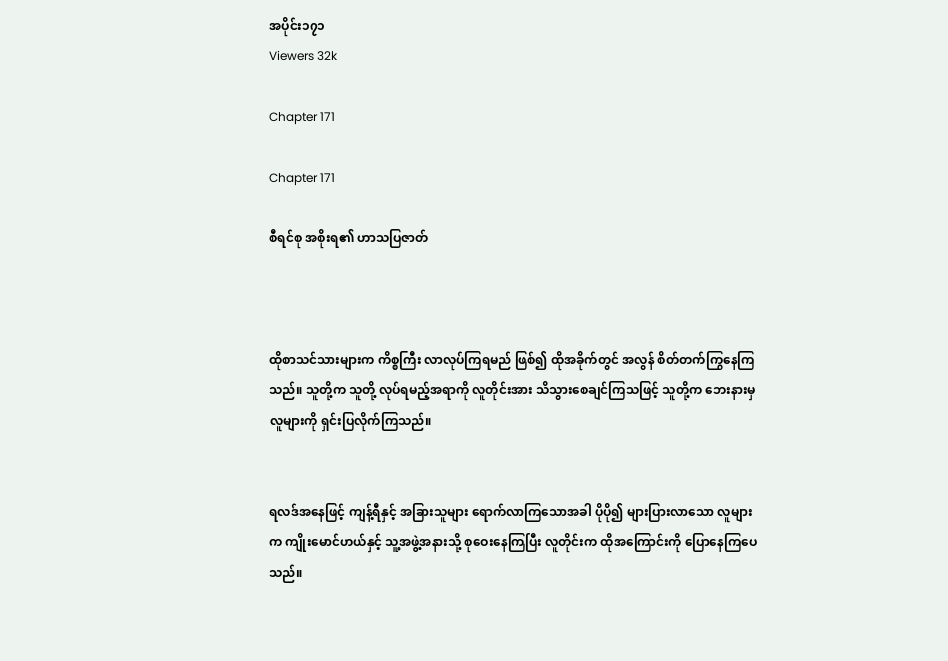အပိုင်း၁၇၁
Viewers 32k

Chapter 171

Chapter 171

စီရင်စု အစိုးရ၏ ဟာသပြဇာတ်



ထိုစာသင်သားများက ကိစ္စကြီး လာလုပ်ကြရမည် ဖြစ်၍ ထိုအခိုက်တွင် အလွန် စိတ်တက်ကြွနေကြသည်။ သူတို့က သူတို့ လုပ်ရမည့်အရာကို လူတိုင်းအား သိသွားစေချင်ကြသဖြင့် သူတို့က ဘေးနားမှ လူများကို ရှင်းပြလိုက်ကြသည်။


ရလဒ်အနေဖြင့် ကျန့်ရီနှင့် အခြားသူများ ရောက်လာကြသောအခါ ပိုပို၍ များပြားလာသော လူများက ကျိုးမောင်ဟယ်နှင့် သူ့အဖွဲ့အနားသို့ စုဝေးနေကြပြီး လူတိုင်းက ထိုအကြောင်းကို ပြောနေကြပေသည်။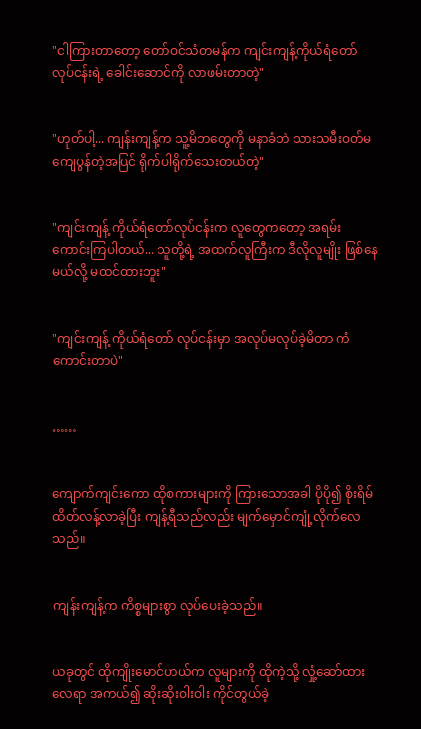"ငါကြားတာတော့ တော်ဝင်သံတမန်က ကျင်းကျန့်ကိုယ်ရံတော်လုပ်ငန်းရဲ့ ခေါင်းဆောင်ကို လာဖမ်းတာတဲ့"


"ဟုတ်ပါ့... ကျန်းကျန့်က သူ့မိဘတွေကို မနာခံဘဲ သားသမီးဝတ်မကျေပွန်တဲ့အပြင် ရိုက်ပါရိုက်သေးတယ်တဲ့"


"ကျင်းကျန့် ကိုယ်ရံတော်လုပ်ငန်းက လူတွေကတော့ အရမ်းကောင်းကြပါတယ်... သူတို့ရဲ့ အထက်လူကြီးက ဒီလိုလူမျိုး ဖြစ်နေမယ်လို့ မထင်ထားဘူး"


"ကျင်းကျန့် ကိုယ်ရံတော် လုပ်ငန်းမှာ အလုပ်မလုပ်ခဲ့မိတာ ကံကောင်းတာပဲ"


……


ကျောက်ကျင်းကော ထိုစကားများကို ကြားသောအခါ ပိုပို၍ စိုးရိမ် ထိတ်လန့်လာခဲ့ပြီး ကျန့်ရီသည်လည်း မျက်မှောင်ကျုံ့လိုက်လေသည်။


ကျန်းကျန့်က ကိစ္စများစွာ လုပ်ပေးခဲ့သည်။


ယခုတွင် ထိုကျိုးမောင်ဟယ်က လူများကို ထိုကဲ့သို့ လှုံ့ဆော်ထားလေရာ အကယ်၍ ဆိုးဆိုးဝါးဝါး ကိုင်တွယ်ခဲ့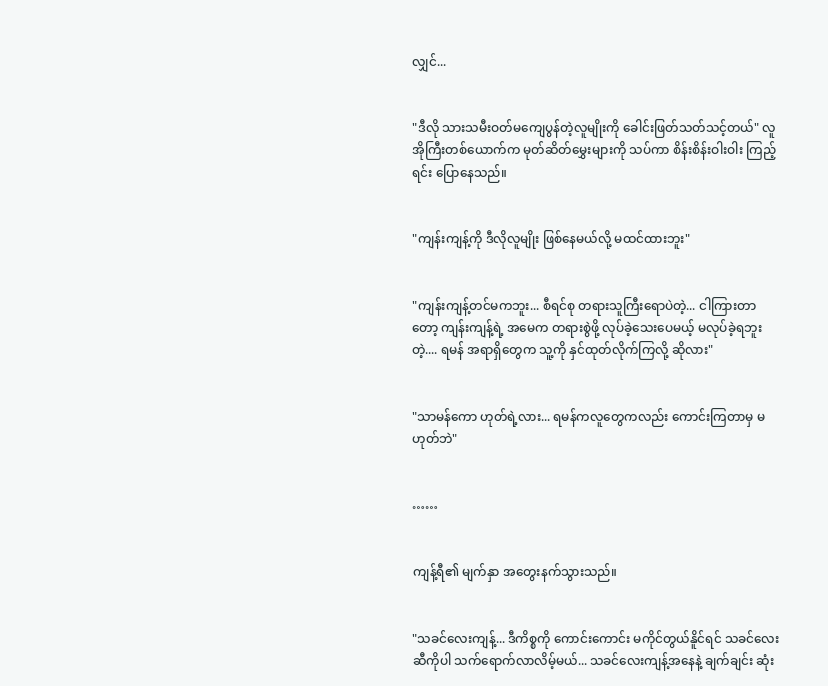လျှင်...


"ဒီလို သားသမီးဝတ်မကျေပွန်တဲ့လူမျိုးကို ခေါင်းဖြတ်သတ်သင့်တယ်" လူအိုကြီးတစ်ယောက်က မုတ်ဆိတ်မွှေးများကို သပ်ကာ စိန်းစိန်းဝါးဝါး ကြည့်ရင်း ပြောနေသည်။


"ကျန်းကျန့်ကို ဒီလိုလူမျိုး ဖြစ်နေမယ်လို့ မထင်ထားဘူး"


"ကျန်းကျန့်တင်မကဘူး... စီရင်စု တရားသူကြီးရောပဲတဲ့... ငါကြားတာတော့ ကျန်းကျန့်ရဲ့ အမေက တရားစွဲဖို့ လုပ်ခဲ့သေးပေမယ့် မလုပ်ခဲ့ရဘူးတဲ့.... ရမန် အရာရှိတွေက သူ့ကို နှင်ထုတ်လိုက်ကြလို့ ဆိုလား"


"သာမန်ကော ဟုတ်ရဲ့လား... ရမန်ကလူတွေကလည်း ကောင်းကြတာမှ မဟုတ်ဘဲ"


……


ကျန့်ရီ၏ မျက်နှာ အတွေးနက်သွားသည်။


"သခင်လေးကျန့်... ဒီကိစ္စကို ကောင်းကောင်း မကိုင်တွယ်နိူင်ရင် သခင်လေးဆီကိုပါ သက်ရောက်လာလိမ့်မယ်... သခင်လေးကျန့်အနေနဲ့ ချက်ချင်း ဆုံး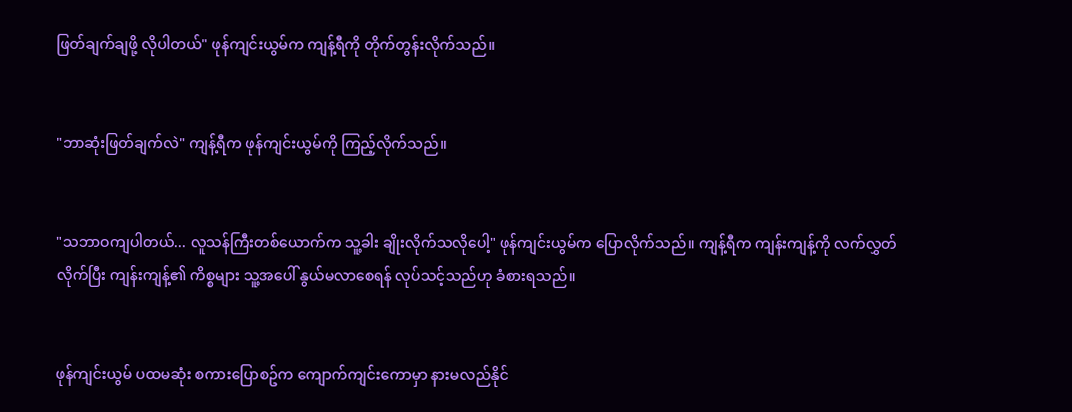ဖြတ်ချက်ချဖို့ လိုပါတယ်" ဖုန်ကျင်းယွမ်က ကျန့်ရီကို တိုက်တွန်းလိုက်သည်။


"ဘာဆုံးဖြတ်ချက်လဲ" ကျန့်ရီက ဖုန်ကျင်းယွမ်ကို ကြည့်လိုက်သည်။


"သဘာဝကျပါတယ်... လူသန်ကြီးတစ်ယောက်က သူ့ခါး ချိုးလိုက်သလိုပေါ့" ဖုန်ကျင်းယွမ်က ပြောလိုက်သည်။ ကျန့်ရီက ကျန်းကျန့်ကို လက်လွှတ်လိုက်ပြီး ကျန်းကျန့်၏ ကိစ္စများ သူ့အပေါ် နွယ်မလာစေရန် လုပ်သင့်သည်ဟု ခံစားရသည်။


ဖုန်ကျင်းယွမ် ပထမဆုံး စကားပြောစဥ်က ကျောက်ကျင်းကောမှာ နားမလည်နိုင်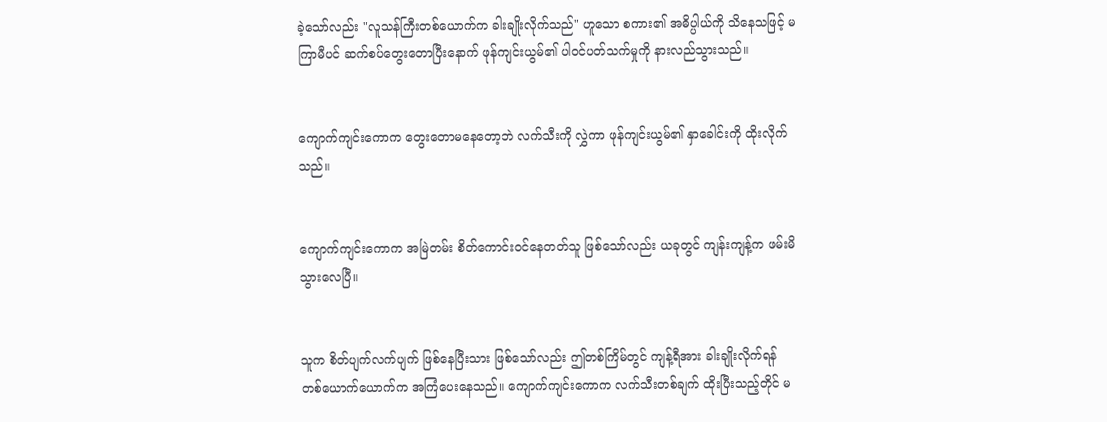ခဲ့သော်လည်း "လူသန်ကြီးတစ်ယောက်က ခါးချိုးလိုက်သည်" ဟူသော စကား၏ အဓိပ္ပါယ်ကို သိနေသဖြင့် မကြာမီပင် ဆက်စပ်တွေးတောပြီးနောက် ဖုန်ကျင်းယွမ်၏ ပါဝင်ပတ်သက်မှုကို နားလည်သွားသည်။


ကျောက်ကျင်းကောက တွေးတောမနေတော့ဘဲ လက်သီးကို လွှဲကာ ဖုန်ကျင်းယွမ်၏ နှာခေါင်းကို ထိုးလိုက်သည်။


ကျောက်ကျင်းကောက အမြဲတမ်း စိတ်ကောင်းဝင်နေတတ်သူ ဖြစ်သော်လည်း ယခုတွင် ကျန်းကျန့်က ဖမ်းမိသွားလေပြီ။


သူက စိတ်ပျက်လက်ပျက် ဖြစ်နေပြီးသား ဖြစ်သော်လည်း ဤတစ်ကြိမ်တွင် ကျန့်ရီအား ခါးချိုးလိုက်ရန် တစ်ယောက်ယောက်က အကြံပေးနေသည်။ ကျောက်ကျင်းကောက လက်သီးတစ်ချက် ထိုးပြီးသည့်တိုင် မ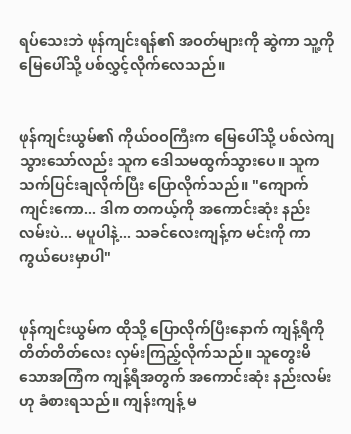ရပ်သေးဘဲ ဖုန်ကျင်းရန်၏ အဝတ်များကို ဆွဲကာ သူ့ကို မြေပေါ်သို့ ပစ်လွှင့်လိုက်လေသည်။


ဖုန်ကျင်းယွမ်၏ ကိုယ်ဝဝကြီးက မြေပေါ်သို့ ပစ်လဲကျသွားသော်လည်း သူက ဒေါသမထွက်သွားပေ။ သူက သက်ပြင်းချလိုက်ပြီး ပြောလိုက်သည်။ "ကျောက်ကျင်းကော... ဒါက တကယ့်ကို အကောင်းဆုံး နည်းလမ်းပဲ... မပူပါနဲ့... သခင်လေးကျန့်က မင်းကို ကာကွယ်ပေးမှာပါ"


ဖုန်ကျင်းယွမ်က ထိုသို့ ပြောလိုက်ပြီးနောက် ကျန့်ရီကို တိတ်တိတ်လေး လှမ်းကြည့်လိုက်သည်။ သူတွေးမိသောအကြံက ကျန့်ရီအတွက် အကောင်းဆုံး နည်းလမ်းဟု ခံစားရသည်။ ကျန်းကျန့် မ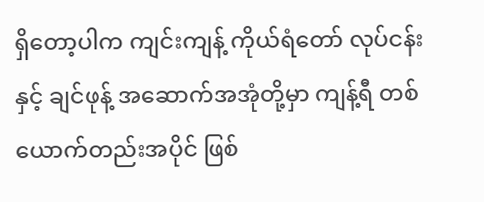ရှိတော့ပါက ကျင်းကျန့် ကိုယ်ရံတော် လုပ်ငန်းနှင့် ချင်ဖုန့် အဆောက်အအုံတို့မှာ ကျန့်ရီ တစ်ယောက်တည်းအပိုင် ဖြစ်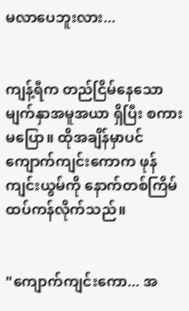မလာပေဘူးလား...


ကျန့်ရီက တည်ငြိမ်နေသော မျက်နှာအမူအယာ ရှိပြီး စကားမပြော။ ထိုအချိန်မှာပင် ကျောက်ကျင်းကောက ဖုန်ကျင်းယွမ်ကို နောက်တစ်ကြိမ် ထပ်ကန်လိုက်သည်။


"ကျောက်ကျင်းကော... အ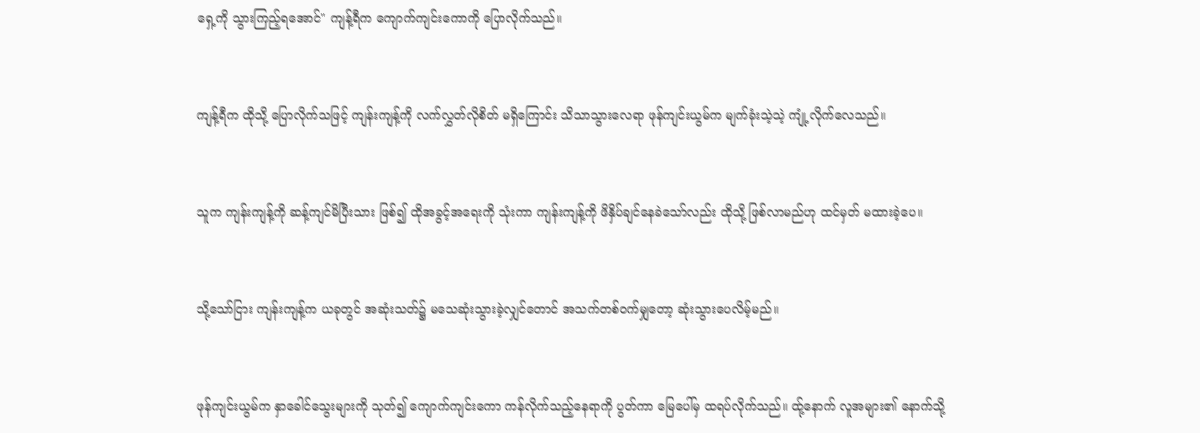ရှေ့ကို သွားကြည့်ရအောင်" ကျန့်ရီက ကျောက်ကျင်းကောကို ပြောလိုက်သည်။


ကျန့်ရီက ထိုသို့ ပြောလိုက်သဖြင့် ကျန်းကျန့်ကို လက်လွှတ်လိုစိတ် မရှိကြောင်း သိသာသွားလေရာ ဖုန်ကျင်းယွမ်က မျက်ခုံးသဲ့သဲ့ ကျုံ့လိုက်လေသည်။


သူက ကျန်းကျန့်ကို ဆန့်ကျင်မိပြီးသား ဖြစ်၍ ထိုအခွင့်အရေးကို သုံးကာ ကျန်းကျန့်ကို ဖိနှိပ်ချင်နေခဲသော်လည်း ထိုသို့ ဖြစ်လာမည်ဟု ထင်မှတ် မထားခဲ့ပေ။


သို့သော်ငြား ကျန်းကျန့်က ယခုတွင် အဆုံးသတ်၌ မသေဆုံးသွားခဲ့လျှင်တောင် အသက်တစ်ဝက်မျှတော့ ဆုံးသွားပေလိမ့်မည်။


ဖုန်ကျင်းယွမ်က နှာခေါင်သွေးများကို သုတ်၍ ကျောက်ကျင်းကော ကန်လိုက်သည့်နေရာကို ပွတ်ကာ မြေပေါ်မှ ထရပ်လိုက်သည်။ ထ်ု့နောက် လူအများ၏ နောက်သို့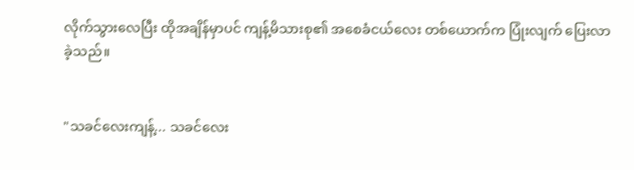လိုက်သွားလေပြီး ထိုအချိန်မှာပင် ကျန့်မိသားစု၏ အစေခံငယ်လေး တစ်ယောက်က ပြုံးလျက် ပြေးလာခဲ့သည်။


"သခင်လေးကျန့်... သခင်လေး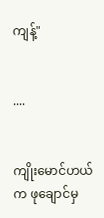ကျန့်"


....


ကျိုးမောင်ဟယ်က ဖုချောင်မှ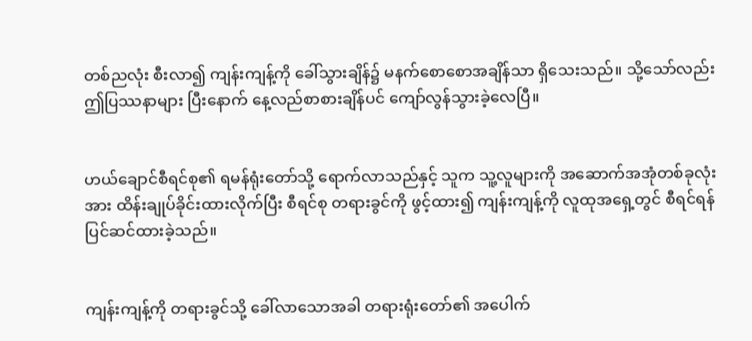တစ်ညလုံး စီးလာ၍ ကျန်းကျန့်ကို ခေါ်သွားချိန်၌ မနက်စောစောအချိန်သာ ရှိသေးသည်။ သို့သော်လည်း ဤပြဿနာများ ပြီးနောက် နေ့လည်စာစားချိန်ပင် ကျော်လွန်သွားခဲ့လေပြီ။


ဟယ်ချောင်စီရင်စု၏ ရမန်ရုံးတော်သို့ ရောက်လာသည်နှင့် သူက သူ့လူများကို အဆောက်အအုံတစ်ခုလုံးအား ထိန်းချုပ်ခိုင်းထားလိုက်ပြီး စီရင်စု တရားခွင်ကို ဖွင့်ထား၍ ကျန်းကျန့်ကို လူထုအရှေ့တွင် စီရင်ရန် ပြင်ဆင်ထားခဲ့သည်။


ကျန်းကျန့်ကို တရားခွင်သို့ ခေါ်လာသောအခါ တရားရုံးတော်၏ အပေါက်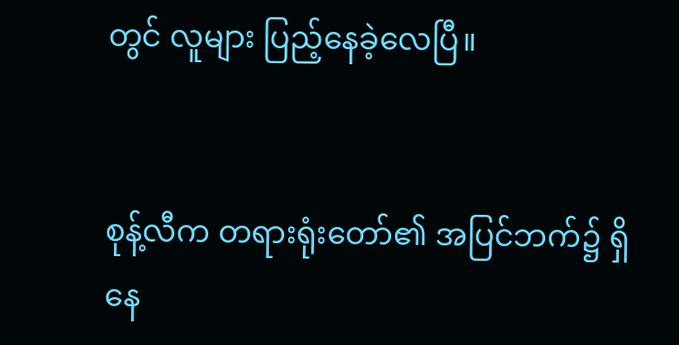တွင် လူများ ပြည့်နေခဲ့လေပြီ။


စုန့်လီက တရားရုံးတော်၏ အပြင်ဘက်၌ ရှိနေ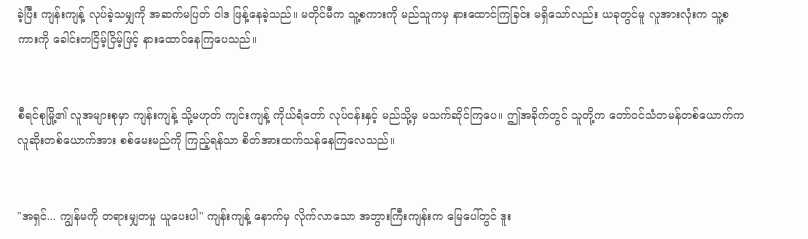ခဲ့ပြီး ကျန်းကျန့် လုပ်ခဲ့သမျှကို အဆက်မပြတ် ဝါဒ ဖြန့်နေခဲ့သည်။ မတိုင်မီက သူ့စကားကို မည်သူကမှ နားထောင်ကြခြင်း မရှိသော်လည်း ယခုတွင်မူ လူအားလုံးက သူ့စကားကို ခေါင်းတငြိမ့်ငြိမ့်ဖြင့် နားထောင်နေကြပေသည်။


စီရင်စုမြို့၏ လူအများစုမှာ ကျန်းကျန့် သို့မဟုတ် ကျင်းကျန့် ကိုယ်ရံတော် လုပ်ငန်းနှင့် မည်သို့မှ မသက်ဆိုင်ကြပေ။ ဤအခိုက်တွင် သူတို့က တော်ဝင်သံတမန်တစ်ယောက်က လူဆိုးတစ်ယောက်အား စစ်မေးမည်ကို ကြည့်ရန်သာ စိတ်အားထက်သန်နေကြလေသည်။


"အရှင်... ကျွန်မကို တရားမျှတမှု ယူပေးပါ" ကျန်းကျန့် နောက်မှ လိုက်လာသော အဘွားကြီးကျန်းက မြေပေါ်တွင် ဒူး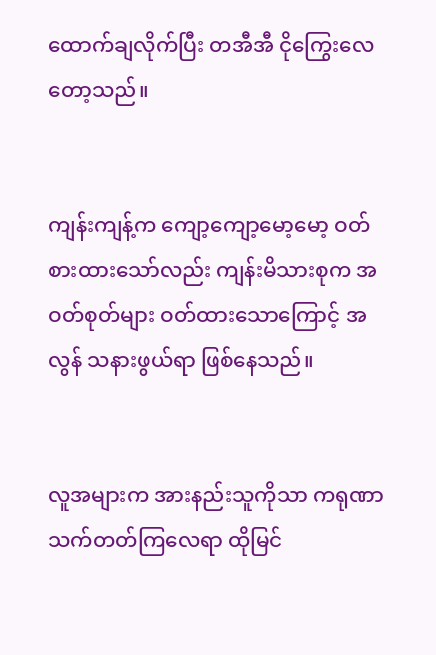ထောက်ချလိုက်ပြီး တအီအီ ငိုကြွေးလေတော့သည်။


ကျန်းကျန့်က ကျော့ကျော့မော့မော့ ဝတ်စားထားသော်လည်း ကျန်းမိသားစုက အဝတ်စုတ်များ ဝတ်ထားသောကြောင့် အလွန် သနားဖွယ်ရာ ဖြစ်နေသည်။


လူအများက အားနည်းသူကိုသာ ကရုဏာသက်တတ်ကြလေရာ ထိုမြင်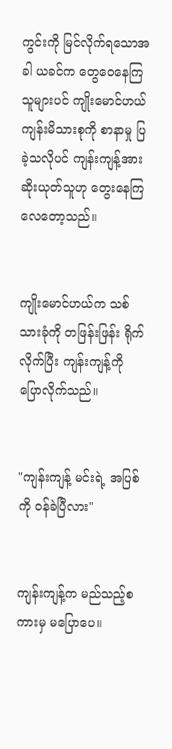ကွင်းကို မြင်လိုက်ရသောအခါ ယခင်က တွေဝေနေကြသူများပင် ကျိုးမောင်ဟယ် ကျန်းမိသားစုကို စာနာမှု ပြခဲ့သလိုပင် ကျန်းကျန့်အား ဆိုးယုတ်သူဟု တွေးနေကြလေတော့သည်။


ကျိုးမောင်ဟယ်က သစ်သားခုံကို တဖြန်းဖြန်း ရိုက်လိုက်ပြီး ကျန်းကျန့်ကို ပြောလိုက်သည်။


"ကျန်းကျန့် မင်းရဲ့ အပြစ်ကို ဝန်ခဲပြီလား"


ကျန်းကျန့်က မည်သည့်စကားမှ မပြောပေ။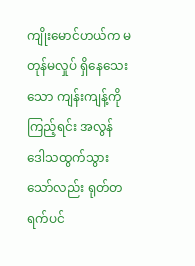ကျိုးမောင်ဟယ်က မတုန်မလှုပ် ရှိနေသေးသော ကျန်းကျန့်ကို ကြည့်ရင်း အလွန် ဒေါသထွက်သွားသော်လည်း ရုတ်တရက်ပင်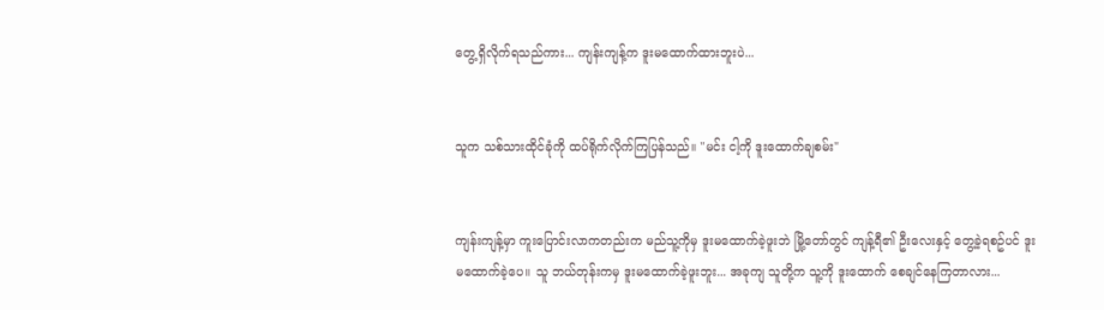တွေ့ရှိလိုက်ရသည်ကား... ကျန်းကျန့်က ဒူးမထောက်ထားဘူးပဲ...


သူက သစ်သားထိုင်ခုံကို ထပ်ရိုက်လိုက်ကြပြန်သည်။ "မင်း ငါ့ကို ဒူးထောက်ချစမ်း"


ကျန်းကျန့်မှာ ကူးပြောင်းလာကတည်းက မည်သူ့ကိုမှ ဒူးမထောက်ခဲ့ဖူးဘဲ မြို့တော်တွင် ကျန့်ရီ၏ ဦးလေးနှင့် တွေ့ခဲ့ရစဥ်ပင် ဒူးမထောက်ခဲ့ပေ။ သူ ဘယ်တုန်းကမှ ဒူးမထောက်ခဲ့ဖူးဘူး... အခုကျ သူတို့က သူ့ကို ဒူးထောက် စေချင်နေကြတာလား...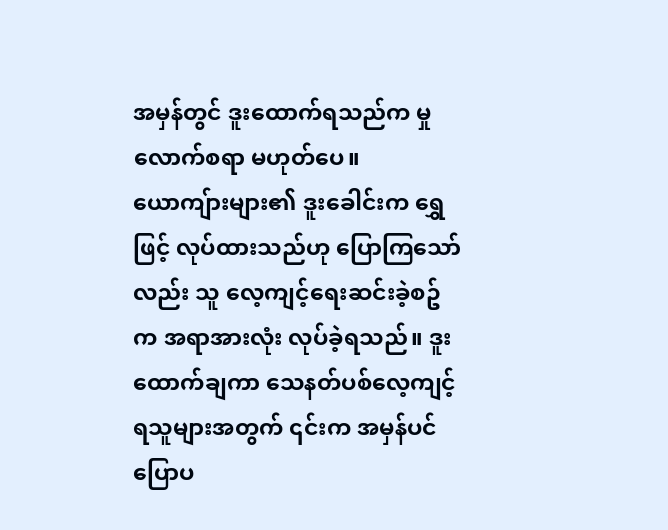အမှန်တွင် ဒူးထောက်ရသည်က မှုလောက်စရာ မဟုတ်ပေ။ ယောကျ်ားများ၏ ဒူးခေါင်းက ရွှေဖြင့် လုပ်ထားသည်ဟု ပြောကြသော်လည်း သူ လေ့ကျင့်ရေးဆင်းခဲ့စဥ်က အရာအားလုံး လုပ်ခဲ့ရသည်။ ဒူးထောက်ချကာ သေနတ်ပစ်လေ့ကျင့်ရသူများအတွက် ၎င်းက အမှန်ပင် ပြောပ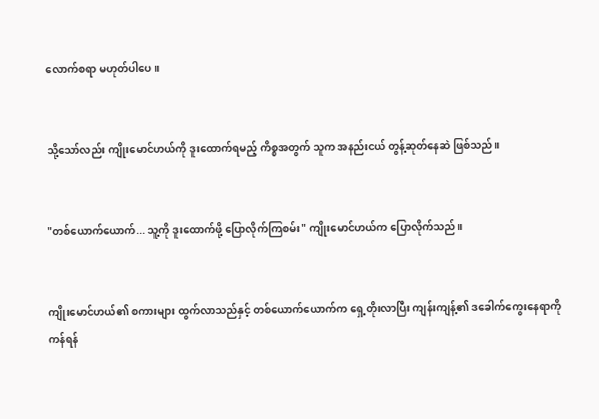လောက်စရာ မဟုတ်ပါပေ။


သို့သော်လည်း ကျိုးမောင်ဟယ်ကို ဒူးထောက်ရမည့် ကိစ္စအတွက် သူက အနည်းငယ် တွန့်ဆုတ်နေဆဲ ဖြစ်သည်။


"တစ်ယောက်ယောက်... သူ့ကို ဒူးထောက်ဖို့ ပြောလိုက်ကြစမ်း" ကျိုးမောင်ဟယ်က ပြောလိုက်သည်။


ကျိုးမောင်ဟယ်၏ စကားများ ထွက်လာသည်နှင့် တစ်ယောက်ယောက်က ရှေ့တိုးလာပြီး ကျန်းကျန့်၏ ဒခေါက်ကွေးနေရာကို ကန်ရန်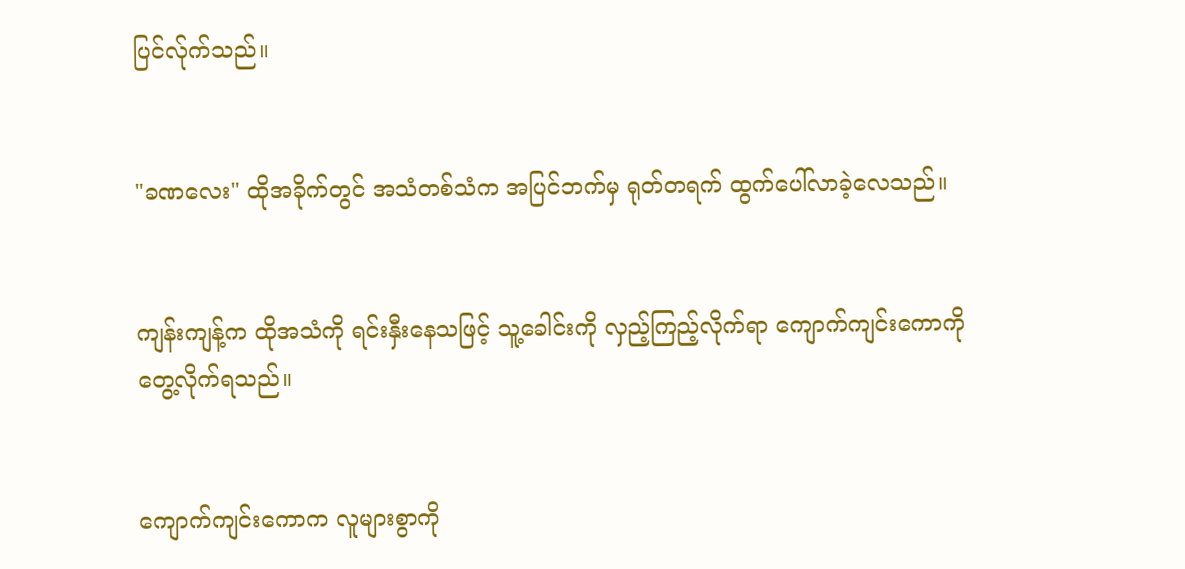ပြင်လ်ုက်သည်။


"ခဏလေး" ထိုအခိုက်တွင် အသံတစ်သံက အပြင်ဘက်မှ ရုတ်တရက် ထွက်ပေါ်လာခဲ့လေသည်။


ကျန်းကျန့်က ထိုအသံကို ရင်းနှီးနေသဖြင့် သူ့ခေါင်းကို လှည့်ကြည့်လိုက်ရာ ကျောက်ကျင်းကောကို တွေ့လိုက်ရသည်။


ကျောက်ကျင်းကောက လူများစွာကို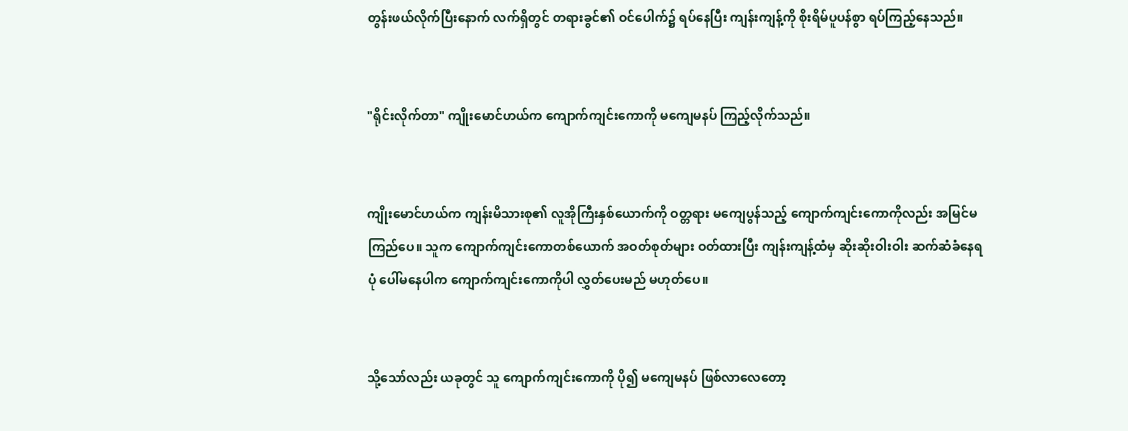တွန်းဖယ်လိုက်ပြီးနောက် လက်ရှိတွင် တရားခွင်၏ ဝင်ပေါက်၌ ရပ်နေပြီး ကျန်းကျန့်ကို စိုးရိမ်ပူပန်စွာ ရပ်ကြည့်နေသည်။


"ရိုင်းလိုက်တာ" ကျိုးမောင်ဟယ်က ကျောက်ကျင်းကောကို မကျေမနပ် ကြည့်လိုက်သည်။


ကျိုးမောင်ဟယ်က ကျန်းမိသားစု၏ လူအိုကြီးနှစ်ယောက်ကို ဝတ္တရား မကျေပွန်သည့် ကျောက်ကျင်းကောကိုလည်း အမြင်မကြည်ပေ။ သူက ကျောက်ကျင်းကောတစ်ယောက် အဝတ်စုတ်များ ဝတ်ထားပြီး ကျန်းကျန့်ထံမှ ဆိုးဆိုးဝါးဝါး ဆက်ဆံခံနေရပုံ ပေါ်မနေပါက ကျောက်ကျင်းကောကိုပါ လွှတ်ပေးမည် မဟုတ်ပေ။


သို့သော်လည်း ယခုတွင် သူ ကျောက်ကျင်းကောကို ပို၍ မကျေမနပ် ဖြစ်လာလေတော့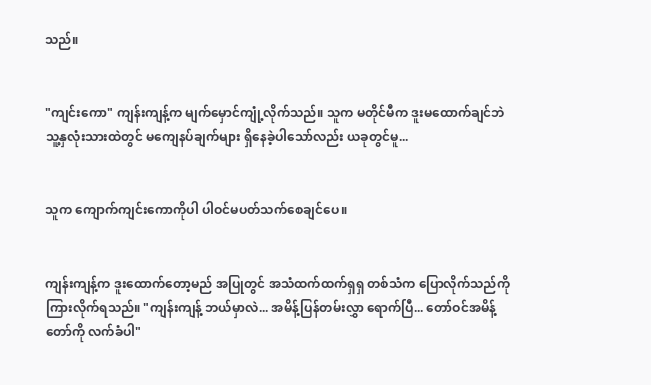သည်။


"ကျင်းကော" ကျန်းကျန့်က မျက်မှောင်ကျုံ့လိုက်သည်။ သူက မတိုင်မီက ဒူးမထောက်ချင်ဘဲ သူ့နှလုံးသားထဲတွင် မကျေနပ်ချက်များ ရှိနေခဲ့ပါသော်လည်း ယခုတွင်မူ...


သူက ကျောက်ကျင်းကောကိုပါ ပါဝင်မပတ်သက်စေချင်ပေ။


ကျန်းကျန့်က ဒူးထောက်တော့မည် အပြုတွင် အသံထက်ထက်ရှရှ တစ်သံက ပြောလိုက်သည်ကို ကြားလိုက်ရသည်။ "ကျန်းကျန့် ဘယ်မှာလဲ... အမိန့်ပြန်တမ်းလွှာ ရောက်ပြီ... တော်ဝင်အမိန့်တော်ကို လက်ခံပါ"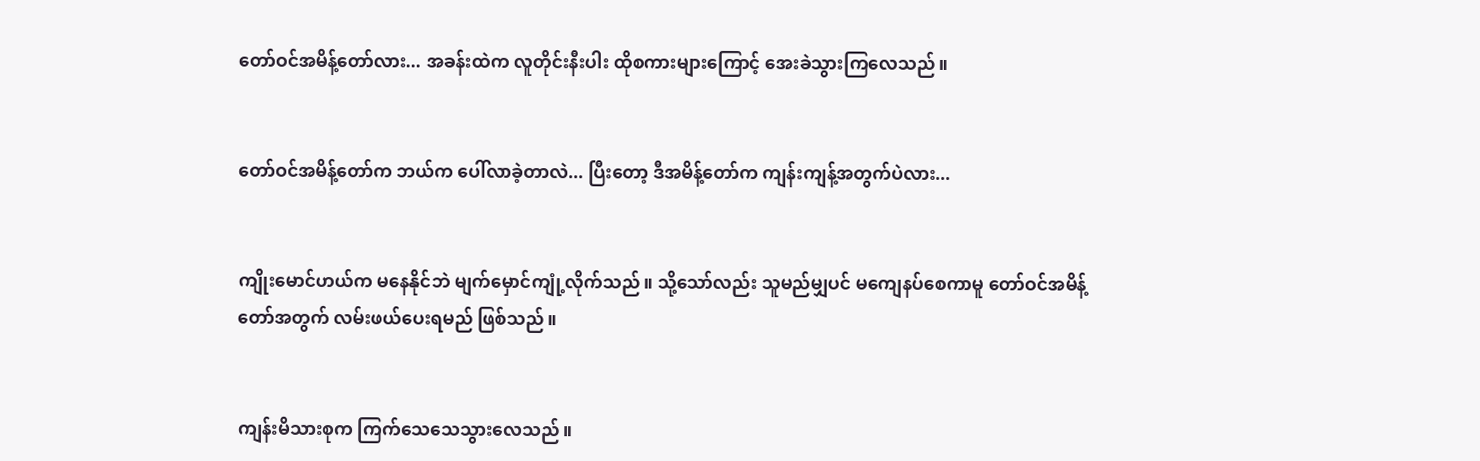တော်ဝင်အမိန့်တော်လား... အခန်းထဲက လူတိုင်းနီးပါး ထိုစကားများကြောင့် အေးခဲသွားကြလေသည်။


တော်ဝင်အမိန့်တော်က ဘယ်က ပေါ်လာခဲ့တာလဲ... ပြီးတော့ ဒီအမိန့်တော်က ကျန်းကျန့်အတွက်ပဲလား...


ကျိုးမောင်ဟယ်က မနေနိုင်ဘဲ မျက်မှောင်ကျုံ့လိုက်သည်။ သို့သော်လည်း သူမည်မျှပင် မကျေနပ်စေကာမူ တော်ဝင်အမိန့်တော်အတွက် လမ်းဖယ်ပေးရမည် ဖြစ်သည်။


ကျန်းမိသားစုက ကြက်သေသေသွားလေသည်။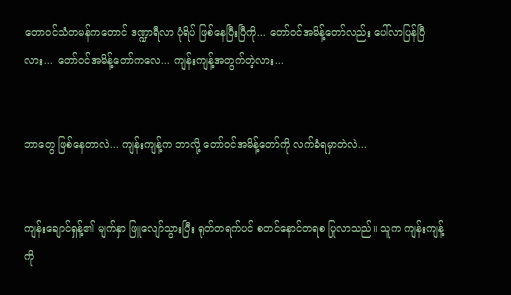တောဝင်သံတမန်ကတောင် ဒဏ္ဍာရီလာ ပုံရိပ် ဖြစ်နေပြီးပြီကို... တော်ဝင်အမိန့်တော်လည်း ပေါ်လာပြန်ပြီလား... တော်ဝင်အမိန့်တော်ကလေ... ကျန်းကျန့်အတွက်တဲ့လား...


ဘာတွေ ဖြစ်နေတာလဲ... ကျန်းကျန့်က ဘာလို့ တော်ဝင်အမိန့်တော်ကို လက်ခံရမှာတဲလဲ...


ကျန်းချောင်ရှန့်၏ မျက်နှာ ဖြူလျော်သွားပြီး ရုတ်တရက်ပင် စတင်နောင်တရစ ပြုလာသည်။ သူက ကျန်းကျန့်ကို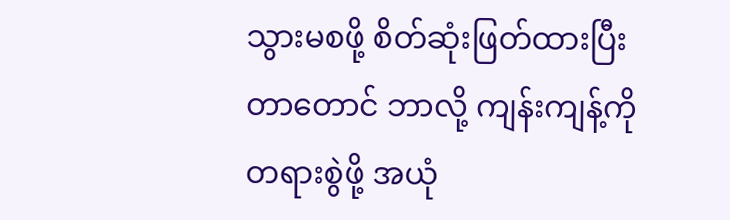သွားမစဖို့ စိတ်ဆုံးဖြတ်ထားပြီးတာတောင် ဘာလို့ ကျန်းကျန့်ကို တရားစွဲဖို့ အယုံ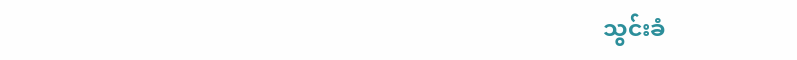သွင်းခံ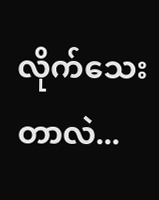လိုက်သေးတာလဲ...